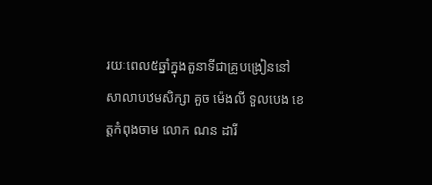រយៈពេល៥ឆ្នាំក្នុងតួនាទីជាគ្រូបង្រៀននៅសាលាបឋមសិក្សា គួច ម៉េងលី ទួលបេង ខេត្តកំពុងចាម លោក ណន ដារី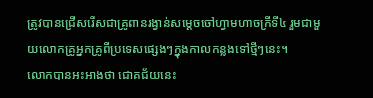ត្រូវបានជ្រើសរើសជាគ្រូពានរង្វាន់សម្ដេចចៅហ្វាមហាចក្រីទី៤ រួមជាមួយលោកគ្រូអ្នកគ្រូពីប្រទេសផ្សេងៗក្នុងកាលកន្លងទៅថ្មីៗនេះ។
លោកបានអះអាងថា ជោគជ័យនេះ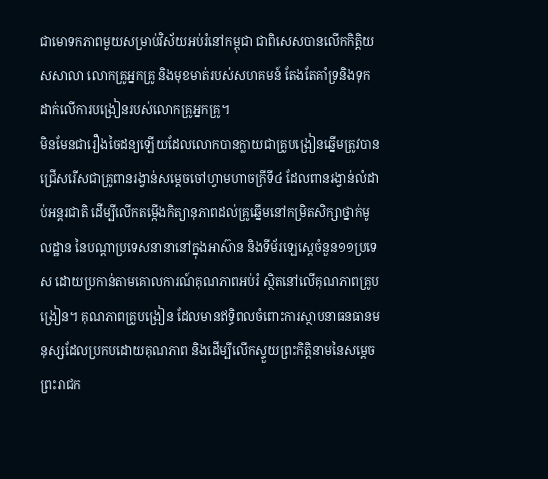ជាមោទកភាពមួយសម្រាប់វិស័យអប់រំនៅកម្ពុជា ជាពិសេសបានលើកកិត្តិយសសាលា លោកគ្រូអ្នកគ្រូ និងមុខមាត់របស់សហគមន៍ តែងតែគាំទ្រនិងទុកដាក់លើការបង្រៀនរបស់លោកគ្រូអ្នកគ្រូ។
មិនមែនជារឿងចៃដន្យឡើយដែលលោកបានក្លាយជាគ្រូបង្រៀនឆ្នើមត្រូវបានជ្រើសរើសជាគ្រូពានរង្វាន់សម្ដេចចៅហ្វាមហាចក្រីទី៤ ដែលពានរង្វាន់លំដាប់អន្តរជាតិ ដើម្បីលើកតម្កើងកិត្យានុភាពដល់គ្រូឆ្នើមនៅកម្រិតសិក្សាថ្នាក់មូលដ្ឋាន នៃបណ្តាប្រទេសនានានៅក្នុងអាស៊ាន និងទីម័រឡេស្តេចំនួន១១ប្រទេស ដោយប្រកាន់តាមគោលការណ៍គុណភាពអប់រំ ស្ថិតនៅលើគុណភាពគ្រូបង្រៀន។ គុណភាពគ្រូបង្រៀន ដែលមានឥទ្ធិពលចំពោះការស្ថាបនាធនធានមនុស្សដែលប្រកបដោយគុណភាព និងដើម្បីលើកស្ទួយព្រះកិត្តិនាមនៃសម្តេចព្រះរាជក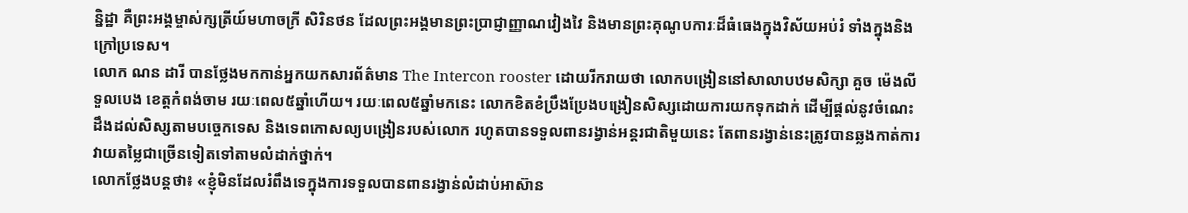ន្និដ្ឋា គឺព្រះអង្គម្ចាស់ក្សត្រីយ៍មហាចក្រី សិរិនថន ដែលព្រះអង្គមានព្រះប្រាជ្ញាញ្ញាណវៀងវៃ និងមានព្រះគុណូបការៈដ៏ធំធេងក្នុងវិស័យអប់រំ ទាំងក្នុងនិងក្រៅប្រទេស។
លោក ណន ដារី បានថ្លែងមកកាន់អ្នកយកសារព័ត៌មាន The Intercon rooster ដោយរីករាយថា លោកបង្រៀននៅសាលាបឋមសិក្សា គួច ម៉េងលី ទួលបេង ខេត្តកំពង់ចាម រយៈពេល៥ឆ្នាំហើយ។ រយៈពេល៥ឆ្នាំមកនេះ លោកខិតខំប្រឹងប្រែងបង្រៀនសិស្សដោយការយកទុកដាក់ ដើម្បីផ្តល់នូវចំណេះដឹងដល់សិស្សតាមបច្ចេកទេស និងទេពកោសល្យបង្រៀនរបស់លោក រហូតបានទទួលពានរង្វាន់អន្តរជាតិមួយនេះ តែពានរង្វាន់នេះត្រូវបានឆ្លងកាត់ការវាយតម្លៃជាច្រើនទៀតទៅតាមលំដាក់ថ្នាក់។
លោកថ្លែងបន្តថា៖ «ខ្ញុំមិនដែលរំពឹងទេក្នុងការទទួលបានពានរង្វាន់លំដាប់អាស៊ាន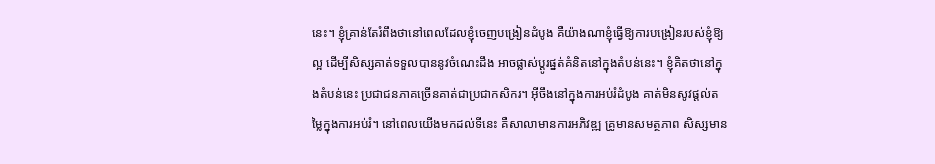នេះ។ ខ្ញុំគ្រាន់តែរំពឹងថានៅពេលដែលខ្ញុំចេញបង្រៀនដំបូង គឺយ៉ាងណាខ្ញុំធ្វើឱ្យការបង្រៀនរបស់ខ្ញុំឱ្យល្អ ដើម្បីសិស្សគាត់ទទួលបាននូវចំណេះដឹង អាចផ្លាស់ប្ដូរផ្នត់គំនិតនៅក្នុងតំបន់នេះ។ ខ្ញុំគិតថានៅក្នុងតំបន់នេះ ប្រជាជនភាគច្រើនគាត់ជាប្រជាកសិករ។ អ៊ីចឹងនៅក្នុងការអប់រំដំបូង គាត់មិនសូវផ្ដល់តម្លៃក្នុងការអប់រំ។ នៅពេលយើងមកដល់ទីនេះ គឺសាលាមានការអភិវឌ្ឍ គ្រូមានសមត្ថភាព សិស្សមាន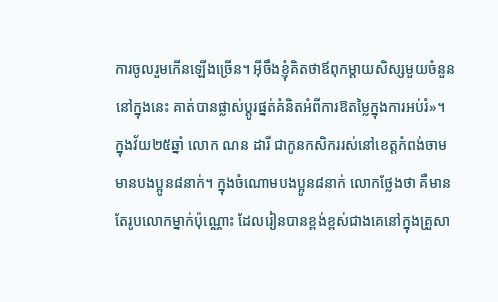ការចូលរួមកើនឡើងច្រើន។ អ៊ីចឹងខ្ញុំគិតថាឪពុកម្ដាយសិស្សមួយចំនួននៅក្នុងនេះ គាត់បានផ្លាស់ប្ដូរផ្នត់គំនិតអំពីការឱតម្លៃក្នុងការអប់រំ»។
ក្នុងវ័យ២៥ឆ្នាំ លោក ណន ដារី ជាកូនកសិកររស់នៅខេត្តកំពង់ចាម មានបងប្អូន៨នាក់។ ក្នុងចំណោមបងប្អូន៨នាក់ លោកថ្លែងថា គឺមានតែរូបលោកម្នាក់ប៉ុណ្ណោះ ដែលរៀនបានខ្ពង់ខ្ពស់ជាងគេនៅក្នុងគ្រួសា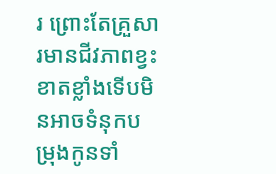រ ព្រោះតែគ្រួសារមានជីវភាពខ្វះខាតខ្លាំងទើបមិនអាចទំនុកបម្រុងកូនទាំ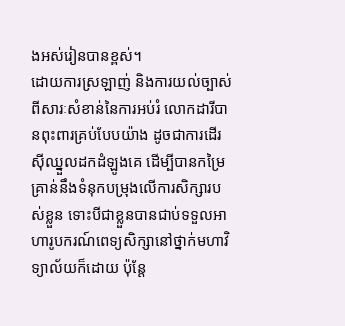ងអស់រៀនបានខ្ពស់។
ដោយការស្រឡាញ់ និងការយល់ច្បាស់ពីសារៈសំខាន់នៃការអប់រំ លោកដារីបានពុះពារគ្រប់បែបយ៉ាង ដូចជាការដើរស៊ីឈ្នួលដកដំឡូងគេ ដើម្បីបានកម្រៃគ្រាន់នឹងទំនុកបម្រុងលើការសិក្សារបស់ខ្លួន ទោះបីជាខ្លួនបានជាប់ទទួលអាហារូបករណ៍ពេទ្យសិក្សានៅថ្នាក់មហាវិទ្យាល័យក៏ដោយ ប៉ុន្តែ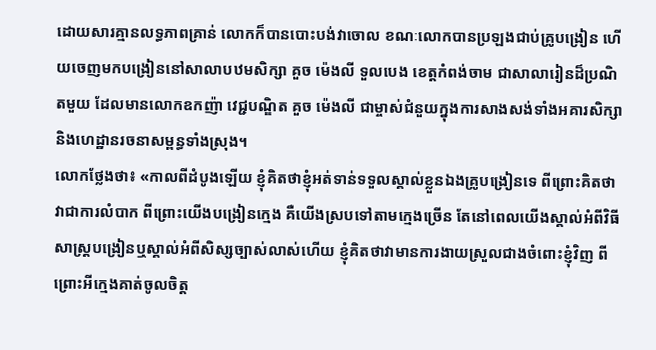ដោយសារគ្មានលទ្ធភាពគ្រាន់ លោកក៏បានបោះបង់វាចោល ខណៈលោកបានប្រឡងជាប់គ្រូបង្រៀន ហើយចេញមកបង្រៀននៅសាលាបឋមសិក្សា គួច ម៉េងលី ទួលបេង ខេត្តកំពង់ចាម ជាសាលារៀនដ៏ប្រណិតមួយ ដែលមានលោកឧកញ៉ា វេជ្ជបណ្ឌិត គួច ម៉េងលី ជាម្ចាស់ជំនួយក្នុងការសាងសង់ទាំងអគារសិក្សា និងហេដ្ឋានរចនាសម្ពន្ធទាំងស្រុង។
លោកថ្លែងថា៖ «កាលពីដំបូងឡើយ ខ្ញុំគិតថាខ្ញុំអត់ទាន់ទទួលស្គាល់ខ្លួនឯងគ្រូបង្រៀនទេ ពីព្រោះគិតថា វាជាការលំបាក ពីព្រោះយើងបង្រៀនក្មេង គឺយើងស្របទៅតាមក្មេងច្រើន តែនៅពេលយើងស្គាល់អំពីវិធីសាស្ត្របង្រៀនឬស្គាល់អំពីសិស្សច្បាស់លាស់ហើយ ខ្ញុំគិតថាវាមានការងាយស្រួលជាងចំពោះខ្ញុំវិញ ពីព្រោះអីក្មេងគាត់ចូលចិត្ត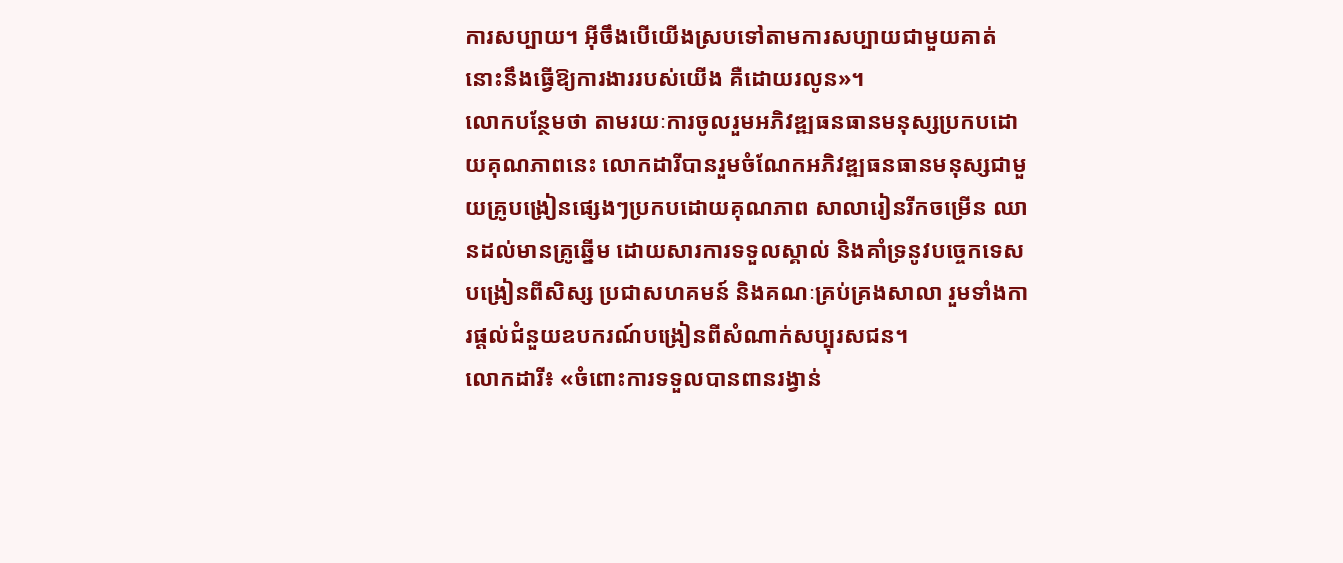ការសប្បាយ។ អ៊ីចឹងបើយើងស្របទៅតាមការសប្បាយជាមួយគាត់ នោះនឹងធ្វើឱ្យការងាររបស់យើង គឺដោយរលូន»។
លោកបន្ថែមថា តាមរយៈការចូលរួមអភិវឌ្ឍធនធានមនុស្សប្រកបដោយគុណភាពនេះ លោកដារីបានរួមចំណែកអភិវឌ្ឍធនធានមនុស្សជាមួយគ្រូបង្រៀនផ្សេងៗប្រកបដោយគុណភាព សាលារៀនរីកចម្រើន ឈានដល់មានគ្រូឆ្នើម ដោយសារការទទួលស្គាល់ និងគាំទ្រនូវបច្ចេកទេសបង្រៀនពីសិស្ស ប្រជាសហគមន៍ និងគណៈគ្រប់គ្រងសាលា រួមទាំងការផ្ដល់ជំនួយឧបករណ៍បង្រៀនពីសំណាក់សប្បុរសជន។
លោកដារី៖ «ចំពោះការទទួលបានពានរង្វាន់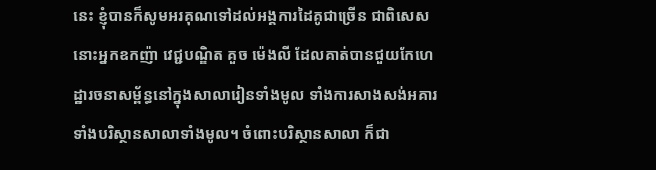នេះ ខ្ញុំបានក៏សូមអរគុណទៅដល់អង្គការដៃគូជាច្រើន ជាពិសេសនោះអ្នកឧកញ៉ា វេជ្ជបណ្ឌិត គួច ម៉េងលី ដែលគាត់បានជួយកែហេដ្ឋារចនាសម្ព័ន្ធនៅក្នុងសាលារៀនទាំងមូល ទាំងការសាងសង់អគារ ទាំងបរិស្ថានសាលាទាំងមូល។ ចំពោះបរិស្ថានសាលា ក៏ជា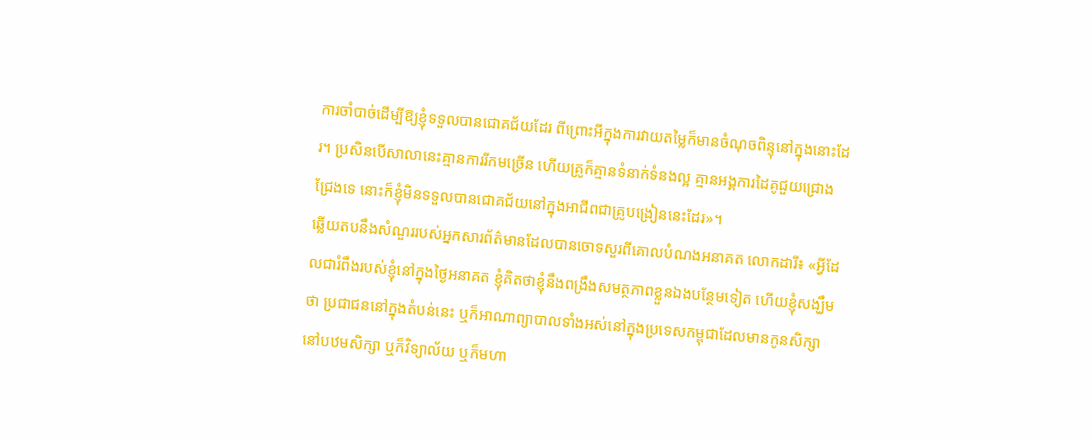ការចាំបាច់ដើម្បីឱ្យខ្ញុំទទួលបានជោគជ័យដែរ ពីព្រោះអីក្នុងការវាយតម្លៃក៏មានចំណុចពិន្ទុនៅក្នុងនោះដែរ។ ប្រសិនបើសាលានេះគ្មានការរីកមច្រើន ហើយគ្រូក៏គ្មានទំនាក់ទំនងល្អ គ្មានអង្គការដៃគូជួយជ្រោងជ្រែងទេ នោះក៏ខ្ញុំមិនទទួលបានជោគជ័យនៅក្នុងអាជីពជាគ្រូបង្រៀននេះដែរ»។
ឆ្លើយតបនឹងសំណួររបស់អ្នកសារព័ត៌មានដែលបានចោទសួរពីគោលបំណងអនាគត លោកដារី៖ «អ្វីដែលជារំពឹងរបស់ខ្ញុំនៅក្នុងថ្ងៃអនាគត ខ្ញុំគិតថាខ្ញុំនឹងពង្រឹងសមត្ថភាពខ្លួនឯងបន្ថែមទៀត ហើយខ្ញុំសង្ឃឹមថា ប្រជាជននៅក្នុងតំបន់នេះ ឬក៏អាណាព្យាបាលទាំងអស់នៅក្នុងប្រទេសកម្ពុជាដែលមានកូនសិក្សានៅបឋមសិក្សា ឬក៏វិទ្យាល័យ ឬក៏មហា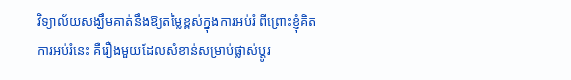វិទ្យាល័យសង្ឃឹមគាត់នឹងឱ្យតម្លៃខ្ពស់ក្នុងការអប់រំ ពីព្រោះខ្ញុំគិតការអប់រំនេះ គឺរឿងមួយដែលសំខាន់សម្រាប់ផ្លាស់ប្ដូរ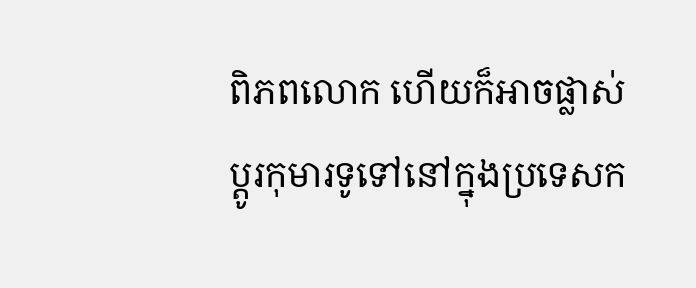ពិភពលោក ហើយក៏អាចផ្លាស់ប្ដូរកុមារទូទៅនៅក្នុងប្រទេសក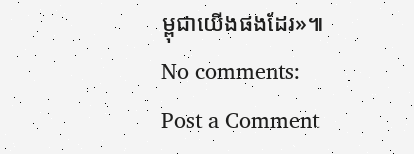ម្ពុជាយើងផងដែរ»៕
No comments:
Post a Comment